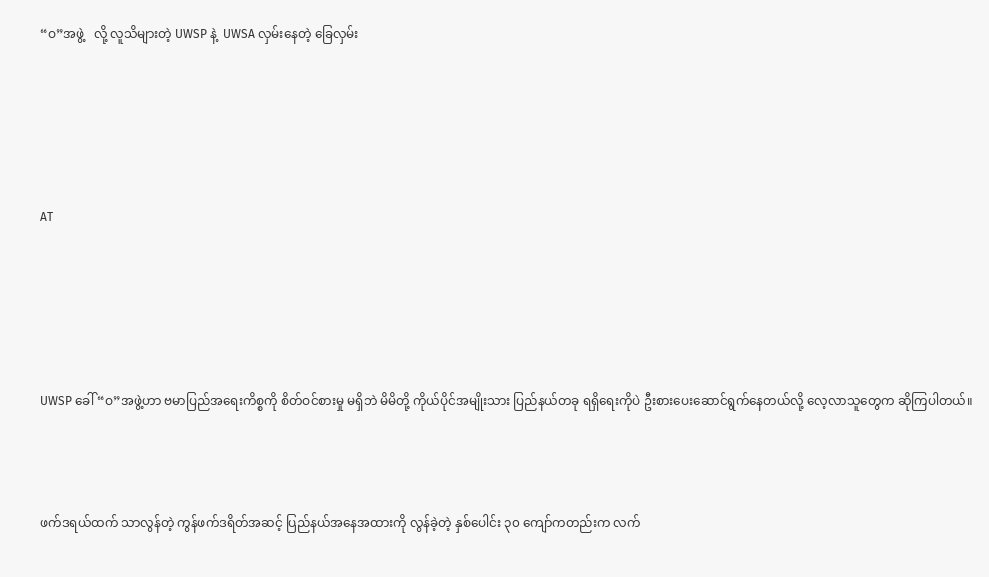“ဝ”အဖွဲ့   လို့ လူသိများတဲ့ UWSP နဲ့  UWSA လှမ်းနေတဲ့ ခြေလှမ်း





AT





UWSP ခေါ် “ဝ”အဖွဲ့ဟာ ဗမာပြည်အရေးကိစ္စကို စိတ်ဝင်စားမှု မရှိဘဲ မိမိတို့ ကိုယ်ပိုင်အမျိုးသား ပြည်နယ်တခု ရရှိရေးကိုပဲ ဦးစားပေးဆောင်ရွက်နေတယ်လို့ လေ့လာသူတွေက ဆိုကြပါတယ်။



ဖက်ဒရယ်ထက် သာလွန်တဲ့ ကွန်ဖက်ဒရိတ်အဆင့် ပြည်နယ်အနေအထားကို လွန်ခဲ့တဲ့ နှစ်ပေါင်း ၃၀ ကျော်ကတည်းက လက်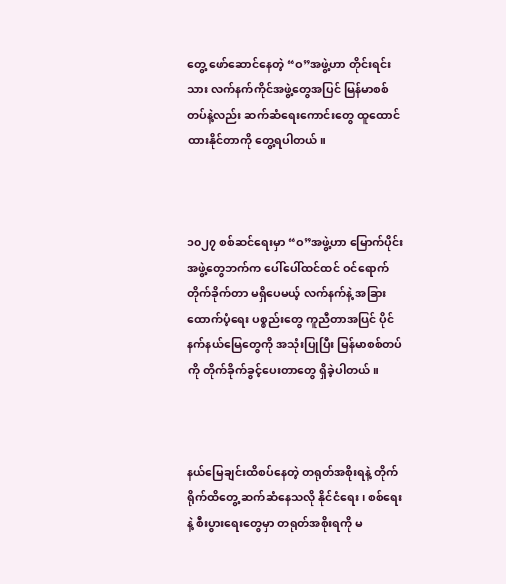တွေ့ ဖော်ဆောင်နေတဲ့ “ဝ”အဖွဲ့ဟာ တိုင်းရင်းသား လက်နက်ကိုင်အဖွဲ့တွေအပြင် မြန်မာစစ်တပ်နဲ့လည်း ဆက်ဆံရေးကောင်းတွေ ထူထောင်ထားနိုင်တာကို တွေ့ရပါတယ်။



၁၀၂၇ စစ်ဆင်ရေးမှာ “ဝ”အဖွဲ့ဟာ မြောက်ပိုင်းအဖွဲ့တွေဘက်က ပေါ်ပေါ်ထင်ထင် ဝင်ရောက်တိုက်ခိုက်တာ မရှိပေမယ့် လက်နက်နဲ့ အခြားထောက်ပံ့ရေး ပစ္စည်းတွေ ကူညီတာအပြင် ပိုင်နက်နယ်မြေတွေကို အသုံးပြုပြီး မြန်မာစစ်တပ်ကို တိုက်ခိုက်ခွင့်ပေးတာတွေ ရှိခဲ့ပါတယ်။



နယ်မြေချင်းထိစပ်နေတဲ့ တရုတ်အစိုးရနဲ့ တိုက်ရိုက်ထိတွေ့ ဆက်ဆံနေသလို နိုင်ငံရေး၊ စစ်ရေးနဲ့ စီးပွားရေးတွေမှာ တရုတ်အစိုးရကို မ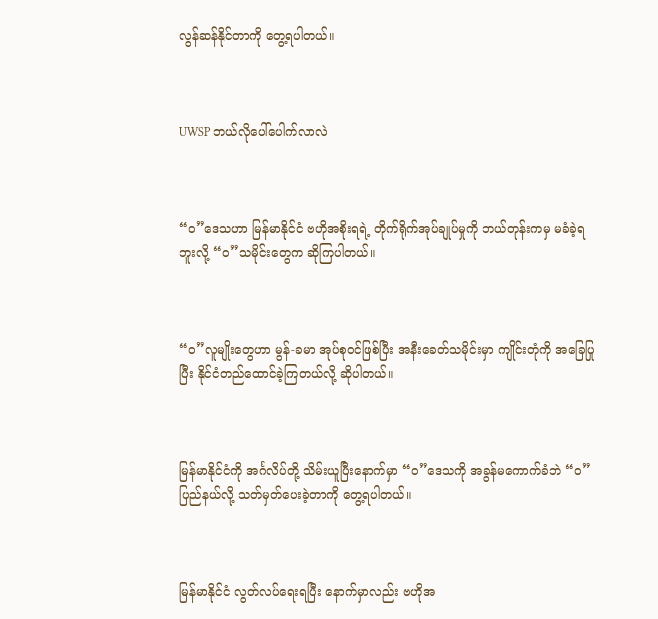လွန်ဆန်နိုင်တာကို တွေ့ရပါတယ်။



UWSP ဘယ်လိုပေါ်ပေါက်လာလဲ



“ဝ”ဒေသဟာ မြန်မာနိုင်ငံ ဗဟိုအစိုးရရဲ့ တိုက်ရိုက်အုပ်ချုပ်မှုကို ဘယ်တုန်းကမှ မခံခဲ့ရဘူးလို့ “ဝ”သမိုင်းတွေက ဆိုကြပါတယ်။



“ဝ”လူမျိုးတွေဟာ မွန်-ခမာ အုပ်စုဝင်ဖြစ်ပြီး အနီးခေတ်သမိုင်းမှာ ကျိုင်းတုံကို အခြေပြုပြီး နိုင်ငံတည်ထောင်ခဲ့ကြတယ်လို့ ဆိုပါတယ်။



မြန်မာနိုင်ငံကို အင်္ဂလိပ်တို့ သိမ်းယူပြီးနောက်မှာ “ဝ”ဒေသကို အခွန်မကောက်ခံဘဲ “ဝ”ပြည်နယ်လို့ သတ်မှတ်ပေးခဲ့တာကို တွေ့ရပါတယ်။



မြန်မာနိုင်ငံ လွတ်လပ်ရေးရပြီး နောက်မှာလည်း ဗဟိုအ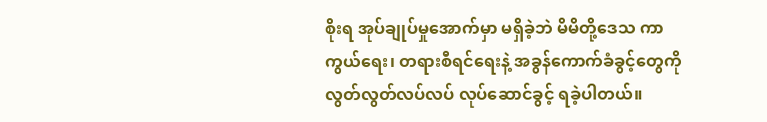စိုးရ အုပ်ချုပ်မှုအောက်မှာ မရှိခဲ့ဘဲ မိမိတို့ဒေသ ကာကွယ်ရေး၊ တရားစီရင်ရေးနဲ့ အခွန်ကောက်ခံခွင့်တွေကို လွတ်လွတ်လပ်လပ် လုပ်ဆောင်ခွင့် ရခဲ့ပါတယ်။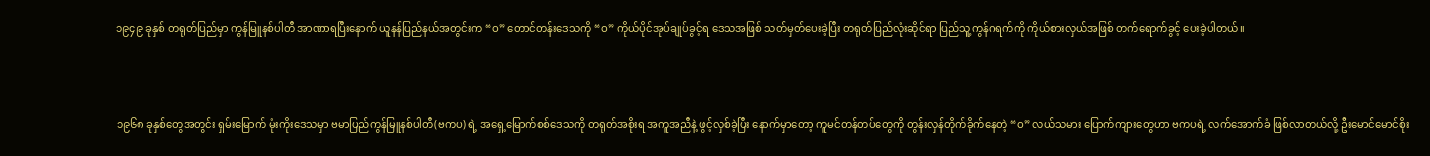၁၉၄၉ ခုနှစ် တရုတ်ပြည်မှာ ကွန်မြူနစ်ပါတီ အာဏာရပြီးနောက် ယူနန်ပြည်နယ်အတွင်းက “ဝ” တောင်တန်းဒေသကို “ဝ” ကိုယ်ပိုင်အုပ်ချုပ်ခွင့်ရ ဒေသအဖြစ် သတ်မှတ်ပေးခဲ့ပြီး တရုတ်ပြည်လုံးဆိုင်ရာ ပြည်သူ့ကွန်ဂရက်ကို ကိုယ်စားလှယ်အဖြစ် တက်ရောက်ခွင့် ပေးခဲ့ပါတယ်။



၁၉၆၈ ခုနှစ်တွေအတွင်း ရှမ်းမြောက် မုံးကိုးဒေသမှာ ဗမာပြည်ကွန်မြူနစ်ပါတီ(ဗကပ) ရဲ့ အရှေ့မြောက်စစ်ဒေသကို တရုတ်အစိုးရ အကူအညီနဲ့ ဖွင့်လှစ်ခဲ့ပြီး နောက်မှာတော့ ကူမင်တန်တပ်တွေကို တွန်းလှန်တိုက်ခိုက်နေတဲ့ “ဝ” လယ်သမား ပြောက်ကျားတွေဟာ ဗကပရဲ့ လက်အောက်ခံ ဖြစ်လာတယ်လို့ ဦးမောင်မောင်စိုး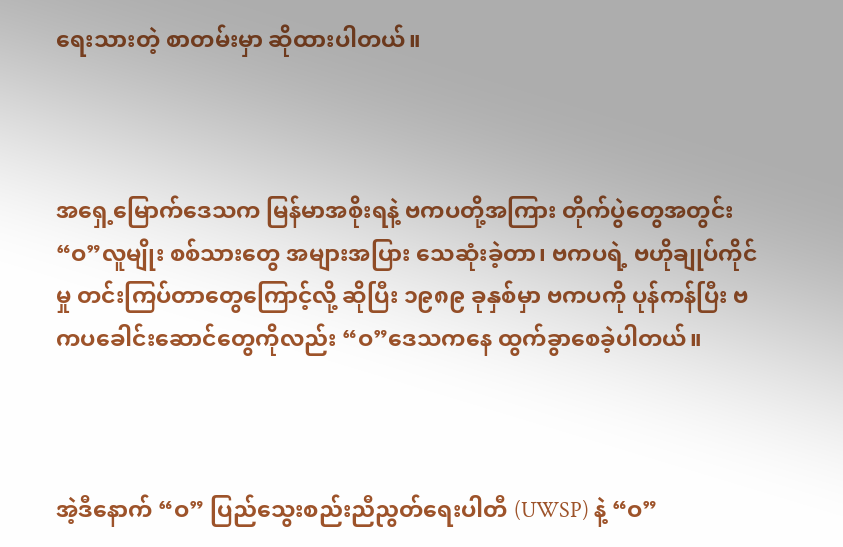ရေးသားတဲ့ စာတမ်းမှာ ဆိုထားပါတယ်။



အရှေ့မြောက်ဒေသက မြန်မာအစိုးရနဲ့ ဗကပတို့အကြား တိုက်ပွဲတွေအတွင်း “ဝ”လူမျိုး စစ်သားတွေ အများအပြား သေဆုံးခဲ့တာ၊ ဗကပရဲ့ ဗဟိုချုပ်ကိုင်မှု တင်းကြပ်တာတွေကြောင့်လို့ ဆိုပြီး ၁၉၈၉ ခုနှစ်မှာ ဗကပကို ပုန်ကန်ပြီး ဗကပခေါင်းဆောင်တွေကိုလည်း “ဝ”ဒေသကနေ ထွက်ခွာစေခဲ့ပါတယ်။



အဲ့ဒီနောက် “ဝ” ပြည်သွေးစည်းညီညွတ်ရေးပါတီ (UWSP) နဲ့ “ဝ”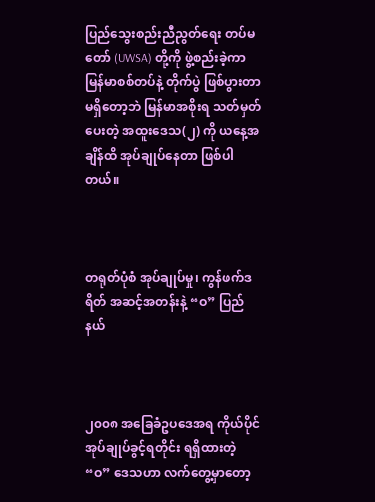ပြည်သွေးစည်းညီညွတ်ရေး တပ်မတော် (UWSA) တို့ကို ဖွဲ့စည်းခဲ့ကာ မြန်မာစစ်တပ်နဲ့ တိုက်ပွဲ ဖြစ်ပွားတာ မရှိတော့ဘဲ မြန်မာအစိုးရ သတ်မှတ်ပေးတဲ့ အထူးဒေသ(၂) ကို ယနေ့အချိန်ထိ အုပ်ချုပ်နေတာ ဖြစ်ပါတယ်။



တရုတ်ပုံစံ အုပ်ချုပ်မှု၊ ကွန်ဖက်ဒရိတ် အဆင့်အတန်းနဲ့ “ဝ” ပြည်နယ်



၂၀၀၈ အခြေခံဥပဒေအရ ကိုယ်ပိုင်အုပ်ချုပ်ခွင့်ရတိုင်း ရရှိထားတဲ့ “ဝ” ဒေသဟာ လက်တွေ့မှာတော့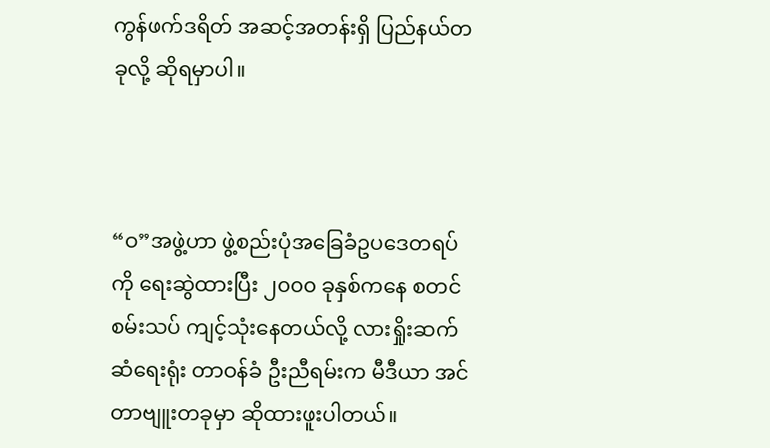ကွန်ဖက်ဒရိတ် အဆင့်အတန်းရှိ ပြည်နယ်တခုလို့ ဆိုရမှာပါ။



“ဝ”အဖွဲ့ဟာ ဖွဲ့စည်းပုံအခြေခံဥပဒေတရပ်ကို ရေးဆွဲထားပြီး ၂၀၀၀ ခုနှစ်ကနေ စတင်စမ်းသပ် ကျင့်သုံးနေတယ်လို့ လားရှိုးဆက်ဆံရေးရုံး တာဝန်ခံ ဦးညီရမ်းက မီဒီယာ အင်တာဗျူးတခုမှာ ဆိုထားဖူးပါတယ်။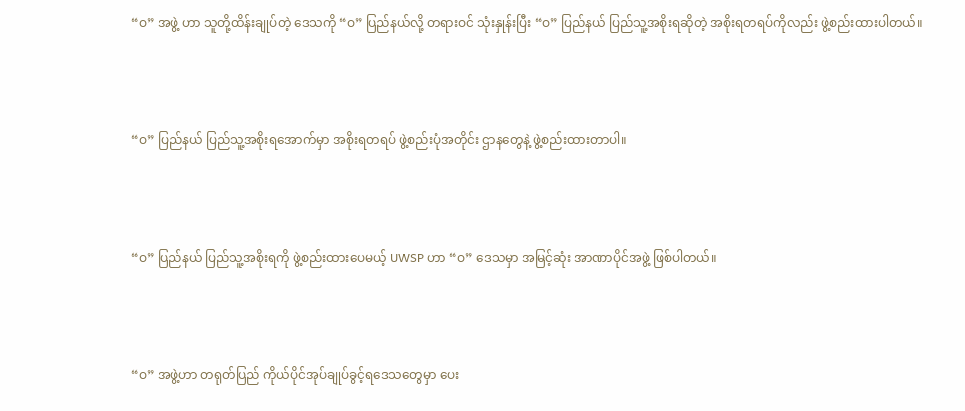“ဝ” အဖွဲ့ ဟာ သူတို့ထိန်းချုပ်တဲ့ ဒေသကို “ဝ” ပြည်နယ်လို့ တရားဝင် သုံးနှုန်းပြီး “ဝ” ပြည်နယ် ပြည်သူ့အစိုးရဆိုတဲ့ အစိုးရတရပ်ကိုလည်း ဖွဲ့စည်းထားပါတယ်။



“ဝ” ပြည်နယ် ပြည်သူ့အစိုးရအောက်မှာ အစိုးရတရပ် ဖွဲ့စည်းပုံအတိုင်း ဌာနတွေနဲ့ ဖွဲ့စည်းထားတာပါ။



“ဝ” ပြည်နယ် ပြည်သူ့အစိုးရကို ဖွဲ့စည်းထားပေမယ့် UWSP ဟာ “ဝ” ဒေသမှာ အမြင့်ဆုံး အာဏာပိုင်အဖွဲ့ ဖြစ်ပါတယ်။



“ဝ” အဖွဲ့ဟာ တရုတ်ပြည် ကိုယ်ပိုင်အုပ်ချုပ်ခွင့်ရဒေသတွေမှာ ပေး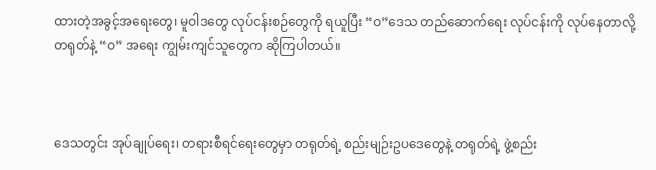ထားတဲ့အခွင့်အရေးတွေ၊ မူဝါဒတွေ လုပ်ငန်းစဉ်တွေကို ရယူပြီး “ဝ”ဒေသ တည်ဆောက်ရေး လုပ်ငန်းကို လုပ်နေတာလို့ တရုတ်နဲ့ “ဝ” အရေး ကျွမ်းကျင်သူတွေက ဆိုကြပါတယ်။



ဒေသတွင်း အုပ်ချုပ်ရေး၊ တရားစီရင်ရေးတွေမှာ တရုတ်ရဲ့ စည်းမျဉ်းဥပဒေတွေနဲ့ တရုတ်ရဲ့ ဖွဲ့စည်း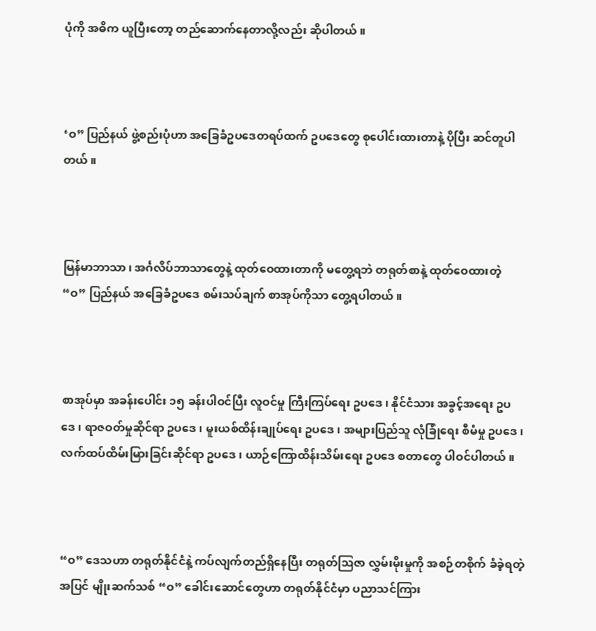ပုံကို အဓိက ယူပြီးတော့ တည်ဆောက်နေတာလို့လည်း ဆိုပါတယ်။



‘ဝ” ပြည်နယ် ဖွဲ့စည်းပုံဟာ အခြေခံဥပဒေတရပ်ထက် ဥပဒေတွေ စုပေါင်းထားတာနဲ့ ပိုပြီး ဆင်တူပါတယ်။



မြန်မာဘာသာ၊ အင်္ဂလိပ်ဘာသာတွေနဲ့ ထုတ်ဝေထားတာကို မတွေ့ရဘဲ တရုတ်စာနဲ့ ထုတ်ဝေထားတဲ့ “ဝ” ပြည်နယ် အခြေခံဥပဒေ စမ်းသပ်ချက် စာအုပ်ကိုသာ တွေ့ရပါတယ်။



စာအုပ်မှာ အခန်းပေါင်း ၁၅ ခန်းပါဝင်ပြီး လူဝင်မှု ကြီးကြပ်ရေး ဥပဒေ၊ နိုင်ငံသား အခွင့်အရေး ဥပဒေ၊ ရာဇဝတ်မှုဆိုင်ရာ ဥပဒေ၊ မူးယစ်ထိန်းချုပ်ရေး ဥပဒေ၊ အများပြည်သူ လုံခြုံရေး စီမံမှု ဥပဒေ၊ လက်ထပ်ထိမ်းမြားခြင်းဆိုင်ရာ ဥပဒေ၊ ယာဉ်ကြောထိန်းသိမ်းရေး ဥပဒေ စတာတွေ ပါဝင်ပါတယ်။



“ဝ” ဒေသဟာ တရုတ်နိုင်ငံနဲ့ ကပ်လျက်တည်ရှိနေပြီး တရုတ်ဩဇာ လွှမ်းမိုးမှုကို အစဉ်တစိုက် ခံခဲ့ရတဲ့အပြင် မျိုးဆက်သစ် “ဝ” ခေါင်းဆောင်တွေဟာ တရုတ်နိုင်ငံမှာ ပညာသင်ကြား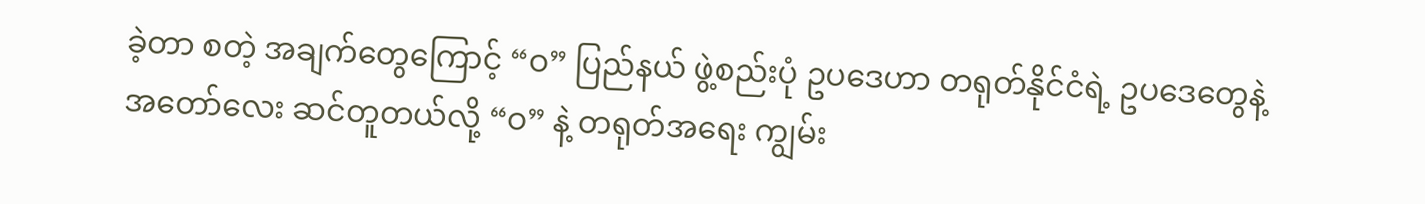ခဲ့တာ စတဲ့ အချက်တွေကြောင့် “ဝ” ပြည်နယ် ဖွဲ့စည်းပုံ ဥပဒေဟာ တရုတ်နိုင်ငံရဲ့ ဥပဒေတွေနဲ့ အတော်လေး ဆင်တူတယ်လို့ “ဝ” နဲ့ တရုတ်အရေး ကျွမ်း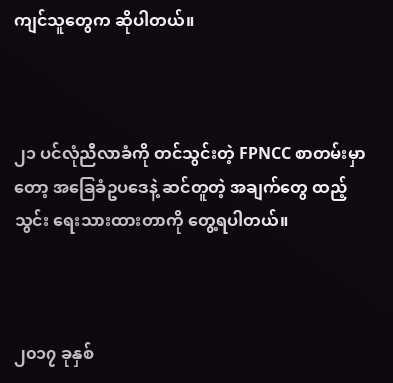ကျင်သူတွေက ဆိုပါတယ်။



၂၁ ပင်လုံညီလာခံကို တင်သွင်းတဲ့ FPNCC စာတမ်းမှာတော့ အခြေခံဥပဒေနဲ့ ဆင်တူတဲ့ အချက်တွေ ထည့်သွင်း ရေးသားထားတာကို တွေ့ရပါတယ်။



၂၀၁၇ ခုနှစ်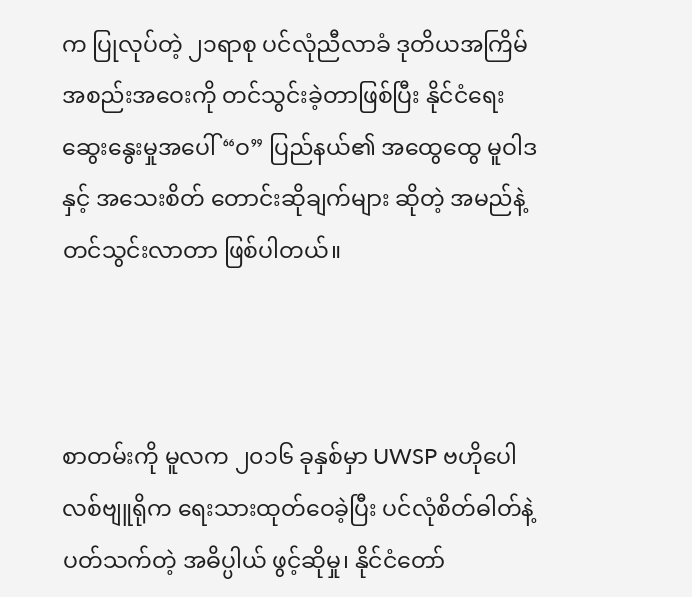က ပြုလုပ်တဲ့ ၂၁ရာစု ပင်လုံညီလာခံ ဒုတိယအကြိမ် အစည်းအဝေးကို တင်သွင်းခဲ့တာဖြစ်ပြီး နိုင်ငံရေး ဆွေးနွေးမှုအပေါ် “ဝ” ပြည်နယ်၏ အထွေထွေ မူဝါဒနှင့် အသေးစိတ် တောင်းဆိုချက်များ ဆိုတဲ့ အမည်နဲ့ တင်သွင်းလာတာ ဖြစ်ပါတယ်။



စာတမ်းကို မူလက ၂၀၁၆ ခုနှစ်မှာ UWSP ဗဟိုပေါလစ်ဗျူရိုက ရေးသားထုတ်ဝေခဲ့ပြီး ပင်လုံစိတ်ဓါတ်နဲ့ ပတ်သက်တဲ့ အဓိပ္ပါယ် ဖွင့်ဆိုမှု၊ နိုင်ငံတော်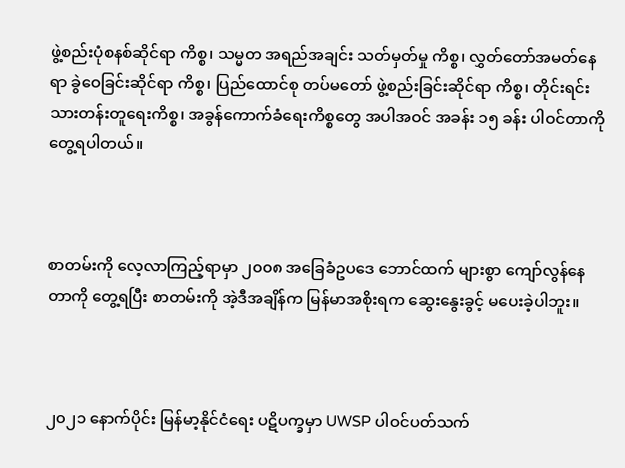ဖွဲ့စည်းပုံစနစ်ဆိုင်ရာ ကိစ္စ၊ သမ္မတ အရည်အချင်း သတ်မှတ်မှု ကိစ္စ၊ လွှတ်တော်အမတ်နေရာ ခွဲဝေခြင်းဆိုင်ရာ ကိစ္စ၊ ပြည်ထောင်စု တပ်မတော် ဖွဲ့စည်းခြင်းဆိုင်ရာ ကိစ္စ၊ တိုင်းရင်းသားတန်းတူရေးကိစ္စ၊ အခွန်ကောက်ခံရေးကိစ္စတွေ အပါအဝင် အခန်း ၁၅ ခန်း ပါဝင်တာကို တွေ့ရပါတယ်။



စာတမ်းကို လေ့လာကြည့်ရာမှာ ၂၀၀၈ အခြေခံဥပဒေ ဘောင်ထက် များစွာ ကျော်လွန်နေတာကို တွေ့ရပြီး စာတမ်းကို အဲ့ဒီအချိန်က မြန်မာအစိုးရက ဆွေးနွေးခွင့် မပေးခဲ့ပါဘူး။



၂၀၂၁ နောက်ပိုင်း မြန်မာ့နိုင်ငံရေး ပဋိပက္ခမှာ UWSP ပါဝင်ပတ်သက်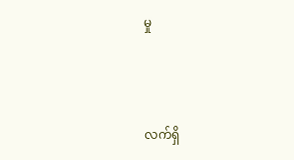မှု



လက်ရှိ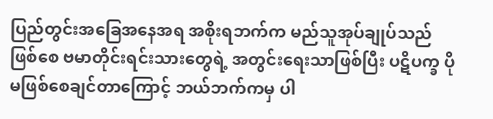ပြည်တွင်းအခြေအနေအရ အစိုးရဘက်က မည်သူအုပ်ချုပ်သည်ဖြစ်စေ ဗမာတိုင်းရင်းသားတွေရဲ့ အတွင်းရေးသာဖြစ်ပြီး ပဋိပက္ခ ပိုမဖြစ်စေချင်တာကြောင့် ဘယ်ဘက်ကမှ ပါ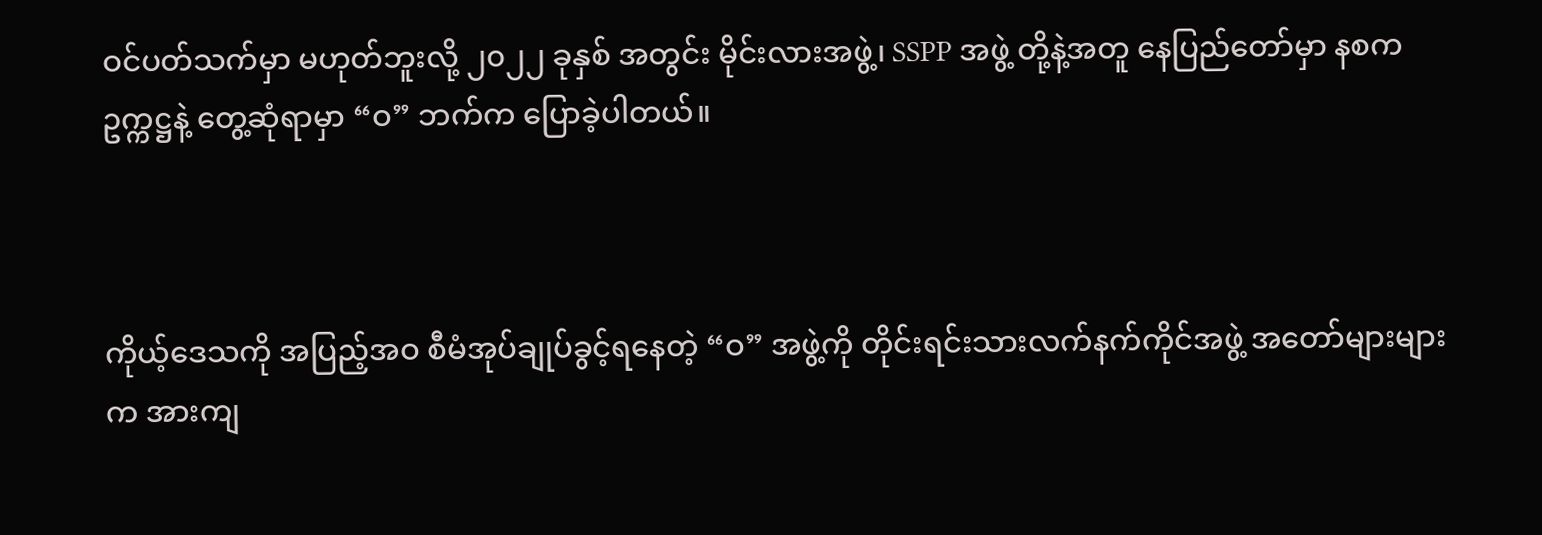ဝင်ပတ်သက်မှာ မဟုတ်ဘူးလို့ ၂၀၂၂ ခုနှစ် အတွင်း မိုင်းလားအဖွဲ့၊ SSPP အဖွဲ့ တို့နဲ့အတူ နေပြည်တော်မှာ နစက ဥက္ကဋ္ဌနဲ့ တွေ့ဆုံရာမှာ “ဝ” ဘက်က ပြောခဲ့ပါတယ်။



ကိုယ့်ဒေသကို အပြည့်အဝ စီမံအုပ်ချုပ်ခွင့်ရနေတဲ့ “ဝ” အဖွဲ့ကို တိုင်းရင်းသားလက်နက်ကိုင်အဖွဲ့ အတော်များများက အားကျ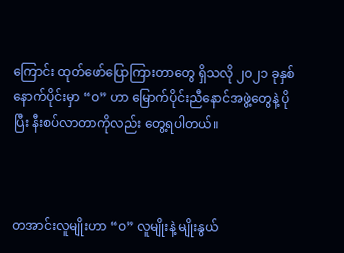ကြောင်း ထုတ်ဖော်ပြောကြားတာတွေ ရှိသလို ၂၀၂၁ ခုနှစ် နောက်ပိုင်းမှာ “ဝ” ဟာ မြောက်ပိုင်းညီနောင်အဖွဲ့တွေနဲ့ ပိုပြီး နီးစပ်လာတာကိုလည်း တွေ့ရပါတယ်။



တအာင်းလူမျိုးဟာ “ဝ” လူမျိုးနဲ့ မျိုးနွယ်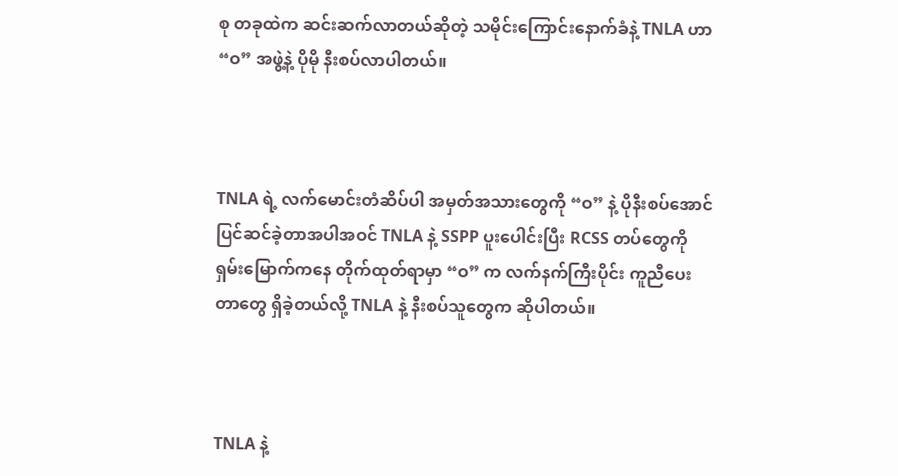စု တခုထဲက ဆင်းဆက်လာတယ်ဆိုတဲ့ သမိုင်းကြောင်းနောက်ခံနဲ့ TNLA ဟာ “ဝ” အဖွဲ့နဲ့ ပိုမို နီးစပ်လာပါတယ်။



TNLA ရဲ့ လက်မောင်းတံဆိပ်ပါ အမှတ်အသားတွေကို “ဝ” နဲ့ ပိုနီးစပ်အောင် ပြင်ဆင်ခဲ့တာအပါအဝင် TNLA နဲ့ SSPP ပူးပေါင်းပြီး RCSS တပ်တွေကို ရှမ်းမြောက်ကနေ တိုက်ထုတ်ရာမှာ “ဝ” က လက်နက်ကြီးပိုင်း ကူညီပေးတာတွေ ရှိခဲ့တယ်လို့ TNLA နဲ့ နီးစပ်သူတွေက ဆိုပါတယ်။



TNLA နဲ့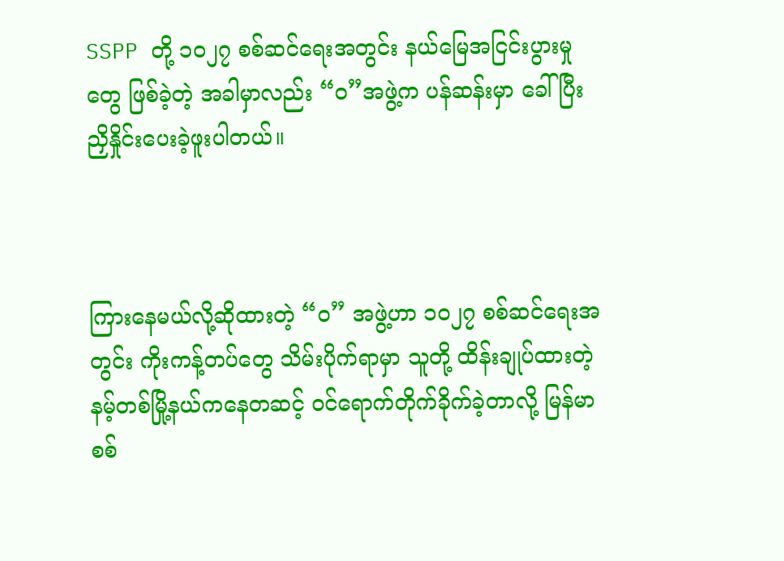SSPP တို့ ၁၀၂၇ စစ်ဆင်ရေးအတွင်း နယ်မြေအငြင်းပွားမှုတွေ ဖြစ်ခဲ့တဲ့ အခါမှာလည်း “ဝ”အဖွဲ့က ပန်ဆန်းမှာ ခေါ်ပြီး ညှိနှိုင်းပေးခဲ့ဖူးပါတယ်။



ကြားနေမယ်လို့ဆိုထားတဲ့ “ဝ” အဖွဲ့ဟာ ၁၀၂၇ စစ်ဆင်ရေးအတွင်း ကိုးကန့်တပ်တွေ သိမ်းပိုက်ရာမှာ သူတို့ ထိန်းချုပ်ထားတဲ့ နမ့်တစ်မြို့နယ်ကနေတဆင့် ဝင်ရောက်တိုက်ခိုက်ခဲ့တာလို့ မြန်မာစစ်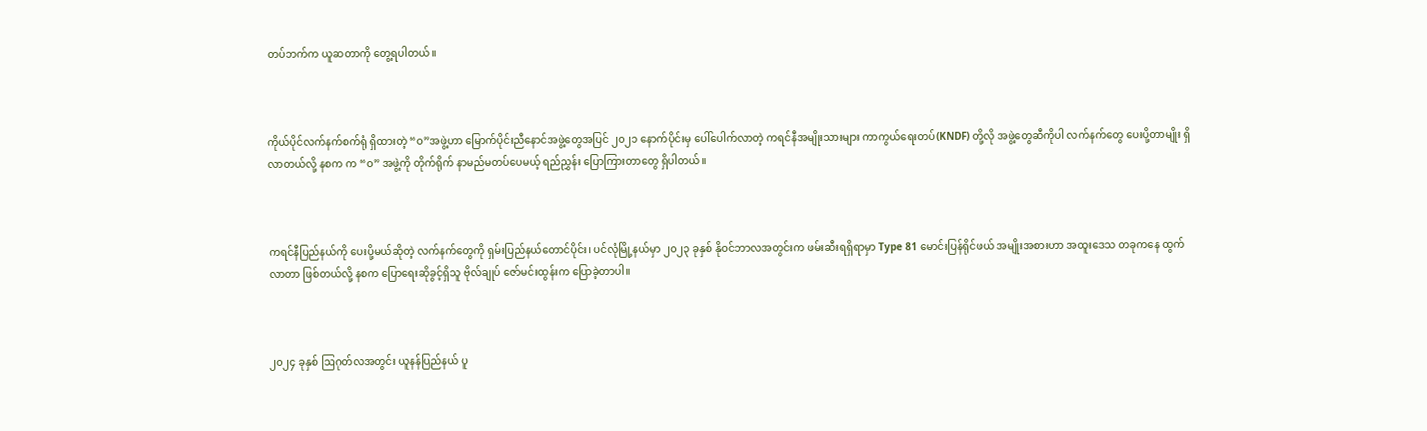တပ်ဘက်က ယူဆတာကို တွေ့ရပါတယ်။



ကိုယ်ပိုင်လက်နက်စက်ရုံ ရှိထားတဲ့ “ဝ”အဖွဲ့ဟာ မြောက်ပိုင်းညီနောင်အဖွဲ့တွေအပြင် ၂၀၂၁ နောက်ပိုင်းမှ ပေါ်ပေါက်လာတဲ့ ကရင်နီအမျိုးသားများ ကာကွယ်ရေးတပ်(KNDF) တို့လို အဖွဲ့တွေဆီကိုပါ လက်နက်တွေ ပေးပို့တာမျိုး ရှိလာတယ်လို့ နစက က “ဝ” အဖွဲ့ကို တိုက်ရိုက် နာမည်မတပ်ပေမယ့် ရည်ညွှန်း ပြောကြားတာတွေ ရှိပါတယ်။



ကရင်နီပြည်နယ်ကို ပေးပို့မယ်ဆိုတဲ့ လက်နက်တွေကို ရှမ်းပြည်နယ်တောင်ပိုင်း၊ ပင်လုံမြို့နယ်မှာ ၂၀၂၃ ခုနှစ် နိုဝင်ဘာလအတွင်းက ဖမ်းဆီးရရှိရာမှာ Type 81 မောင်းပြန်ရိုင်ဖယ် အမျိုးအစားဟာ အထူးဒေသ တခုကနေ ထွက်လာတာ ဖြစ်တယ်လို့ နစက ပြောရေးဆိုခွင့်ရှိသူ ဗိုလ်ချုပ် ဇော်မင်းထွန်းက ပြောခဲ့တာပါ။



၂၀၂၄ ခုနှစ် ဩဂုတ်လအတွင်း ယူနန်ပြည်နယ် ပူ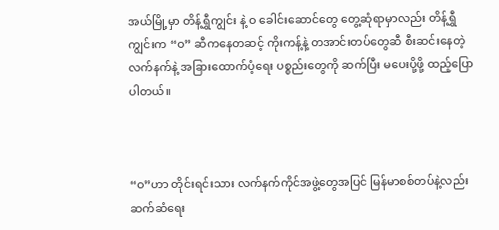အယ်မြို့မှာ တိန့်ရွှီကျွင်း နဲ့ ဝ ခေါင်းဆောင်တွေ တွေ့ဆုံရာမှာလည်း တိန့်ရွှီကျွင်းက “ဝ” ဆီကနေတဆင့် ကိုးကန့်နဲ့ တအာင်းတပ်တွေဆီ စီးဆင်းနေတဲ့ လက်နက်နဲ့ အခြားထောက်ပံ့ရေး ပစ္စည်းတွေကို ဆက်ပြီး မပေးပို့ဖို့ ထည့်ပြောပါတယ်။



“ဝ”ဟာ တိုင်းရင်းသား လက်နက်ကိုင်အဖွဲ့တွေအပြင် မြန်မာစစ်တပ်နဲ့လည်း ဆက်ဆံရေး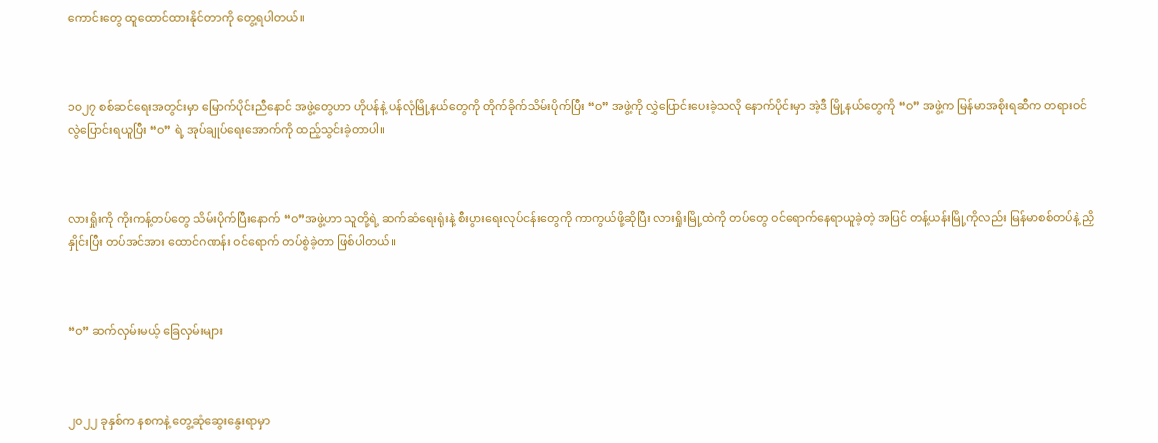ကောင်းတွေ ထူထောင်ထားနိုင်တာကို တွေ့ရပါတယ်။



၁၀၂၇ စစ်ဆင်ရေးအတွင်းမှာ မြောက်ပိုင်းညီနောင် အဖွဲ့တွေဟာ ဟိုပန်နဲ့ ပန်လုံမြို့နယ်တွေကို တိုက်ခိုက်သိမ်းပိုက်ပြီး “ဝ” အဖွဲ့ကို လွှဲပြောင်းပေးခဲ့သလို နောက်ပိုင်းမှာ အဲ့ဒီ မြို့နယ်တွေကို “ဝ” အဖွဲ့က မြန်မာအစိုးရဆီက တရားဝင် လွဲပြောင်းရယူပြီး “ဝ” ရဲ့ အုပ်ချုပ်ရေးအောက်ကို ထည့်သွင်းခဲ့တာပါ။



လားရှိုးကို ကိုးကန့်တပ်တွေ သိမ်းပိုက်ပြီးနောက် “ဝ”အဖွဲ့ဟာ သူတို့ရဲ့ ဆက်ဆံရေးရုံးနဲ့ စီးပွားရေးလုပ်ငန်းတွေကို ကာကွယ်ဖို့ဆိုပြီး လားရှိုးမြို့ထဲကို တပ်တွေ ဝင်ရောက်နေရာယူခဲ့တဲ့ အပြင် တန့်ယန်းမြို့ကိုလည်း မြန်မာစစ်တပ်နဲ့ ညှိနှိုင်းပြီး တပ်အင်အား ထောင်ဂဏန်း ဝင်ရောက် တပ်စွဲခဲ့တာ ဖြစ်ပါတယ်။



“ဝ” ဆက်လှမ်းမယ့် ခြေလှမ်းများ



၂၀၂၂ ခုနှစ်က နစကနဲ့ တွေ့ဆုံဆွေးနွေးရာမှာ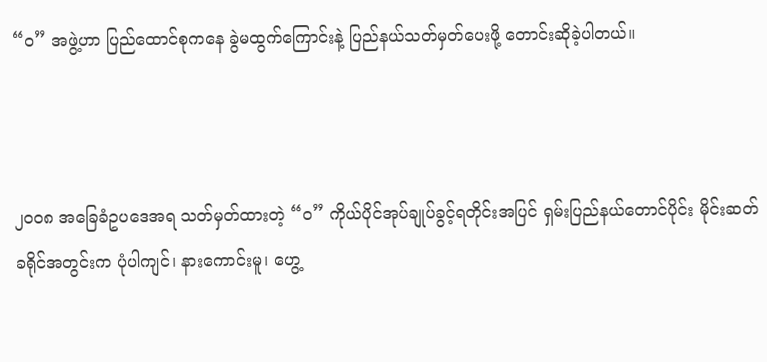“ဝ” အဖွဲ့ဟာ ပြည်ထောင်စုကနေ ခွဲမထွက်ကြောင်းနဲ့ ပြည်နယ်သတ်မှတ်ပေးဖို့ တောင်းဆိုခဲ့ပါတယ်။



၂၀၀၈ အခြေခံဥပဒေအရ သတ်မှတ်ထားတဲ့ “ဝ” ကိုယ်ပိုင်အုပ်ချုပ်ခွင့်ရတိုင်းအပြင် ရှမ်းပြည်နယ်တောင်ပိုင်း မိုင်းဆတ်ခရိုင်အတွင်းက ပုံပါကျင်၊ နားကောင်းမူ၊ ဟွေ့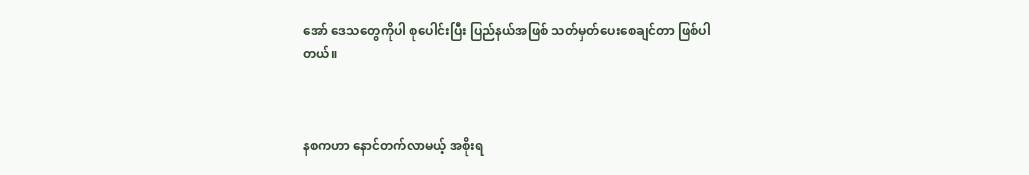အော် ဒေသတွေကိုပါ စုပေါင်းပြီး ပြည်နယ်အဖြစ် သတ်မှတ်ပေးစေချင်တာ ဖြစ်ပါတယ်။



နစကဟာ နောင်တက်လာမယ့် အစိုးရ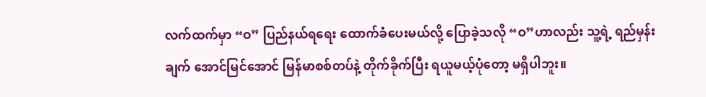လက်ထက်မှာ “ဝ” ပြည်နယ်ရရေး ထောက်ခံပေးမယ်လို့ ပြောခဲ့သလို “ဝ”ဟာလည်း သူ့ရဲ့ ရည်မှန်းချက် အောင်မြင်အောင် မြန်မာစစ်တပ်နဲ့ တိုက်ခိုက်ပြီး ရယူမယ့်ပုံတော့ မရှိပါဘူး။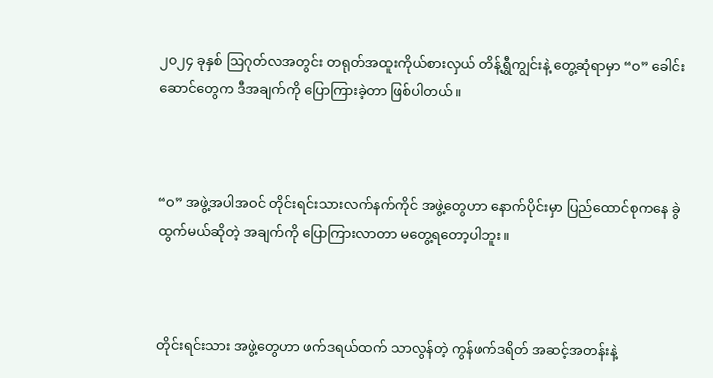၂၀၂၄ ခုနှစ် ဩဂုတ်လအတွင်း တရုတ်အထူးကိုယ်စားလှယ် တိန့်ရွှီကျွင်းနဲ့ တွေ့ဆုံရာမှာ “ဝ” ခေါင်းဆောင်တွေက ဒီအချက်ကို ပြောကြားခဲ့တာ ဖြစ်ပါတယ်။



“ဝ” အဖွဲ့အပါအဝင် တိုင်းရင်းသားလက်နက်ကိုင် အဖွဲ့တွေဟာ နောက်ပိုင်းမှာ ပြည်ထောင်စုကနေ ခွဲထွက်မယ်ဆိုတဲ့ အချက်ကို ပြောကြားလာတာ မတွေ့ရတော့ပါဘူး။



တိုင်းရင်းသား အဖွဲ့တွေဟာ ဖက်ဒရယ်ထက် သာလွန်တဲ့ ကွန်ဖက်ဒရိတ် အဆင့်အတန်းနဲ့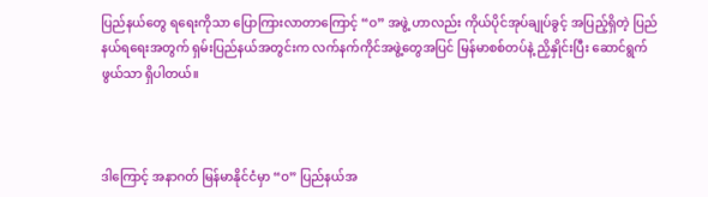ပြည်နယ်တွေ ရရေးကိုသာ ပြောကြားလာတာကြောင့် “ဝ” အဖွဲ့ ဟာလည်း ကိုယ်ပိုင်အုပ်ချုပ်ခွင့် အပြည့်ရှိတဲ့ ပြည်နယ်ရရေးအတွက် ရှမ်းပြည်နယ်အတွင်းက လက်နက်ကိုင်အဖွဲ့တွေအပြင် မြန်မာစစ်တပ်နဲ့ ညှိနှိုင်းပြီး ဆောင်ရွက်ဖွယ်သာ ရှိပါတယ်။



ဒါကြောင့် အနာဂတ် မြန်မာနိုင်ငံမှာ “ဝ” ပြည်နယ်အ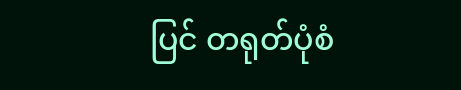ပြင် တရုတ်ပုံစံ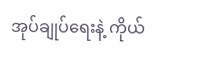အုပ်ချုပ်ရေးနဲ့ ကိုယ်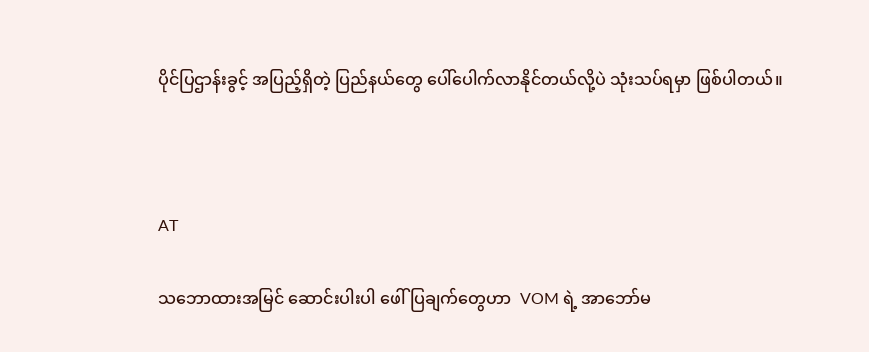ပိုင်ပြဌာန်းခွင့် အပြည့်ရှိတဲ့ ပြည်နယ်တွေ ပေါ်ပေါက်လာနိုင်တယ်လို့ပဲ သုံးသပ်ရမှာ ဖြစ်ပါတယ်။



AT

သဘောထားအမြင် ဆောင်းပါးပါ ဖေါ်ပြချက်တွေဟာ  VOM ရဲ့ အာဘော်မ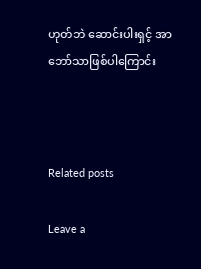ဟုတ်ဘဲ ဆောင်းပါးရှင့် အာဘော်သာဖြစ်ပါကြောင်း



Related posts

Leave a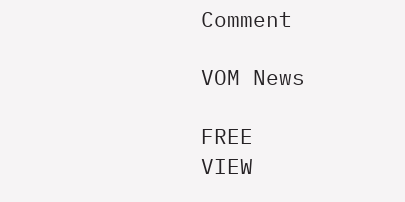Comment

VOM News

FREE
VIEW